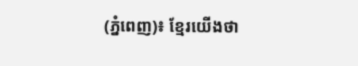(ភ្នំពេញ)៖ ខ្មែរយើងថា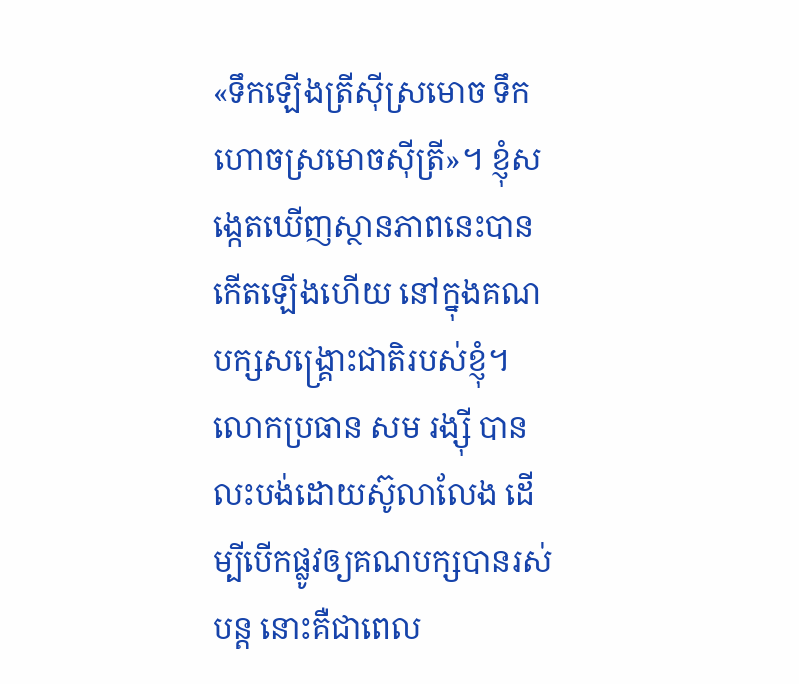«ទឹកឡើងត្រីស៊ីស្រមោច ទឹកហោចស្រមោចស៊ីត្រី»។ ខ្ញុំសង្កេតឃើញស្ថានភាពនេះបានកើតឡើងហើយ នៅក្នុងគណបក្សសង្គ្រោះជាតិរបស់ខ្ញុំ។ លោកប្រធាន សម រង្ស៊ី បានលះបង់ដោយស៊ូលាលែង ដើម្បីបើកផ្លូវឲ្យគណបក្សបានរស់បន្ត នោះគឺជាពេល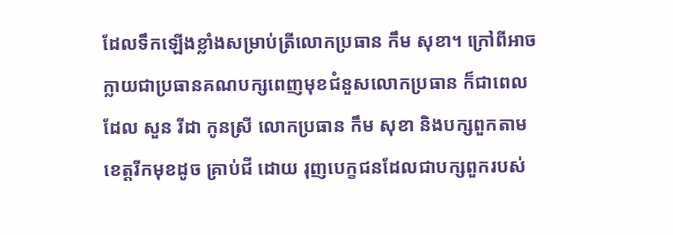ដែលទឹកឡើងខ្លាំងសម្រាប់ត្រីលោកប្រធាន កឹម សុខា។ ក្រៅពីអាចក្លាយជាប្រធានគណបក្សពេញមុខជំនួសលោកប្រធាន ក៏ជាពេលដែល សួន រីដា កូនស្រី លោកប្រធាន កឹម សុខា និងបក្សពួកតាមខេត្តរីកមុខដូច គ្រាប់ជី ដោយ រុញបេក្ខជនដែលជាបក្សពួករបស់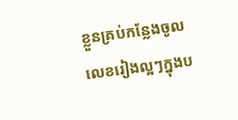ខ្លួនគ្រប់កន្លែងចូលលេខរៀងល្អៗក្នុងប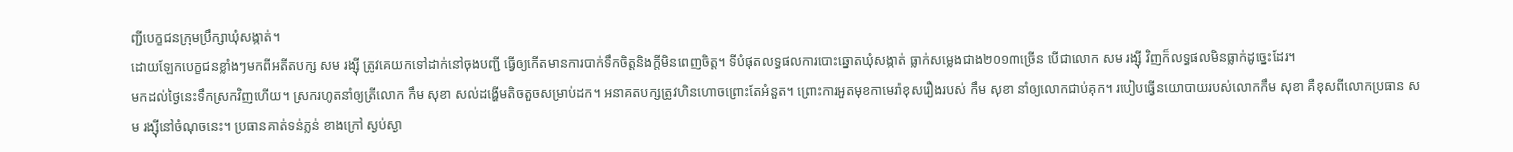ញ្ជីបេក្ខជនក្រុមប្រឹក្សាឃុំសង្កាត់។
ដោយឡែកបេក្ខជនខ្លាំងៗមកពីអតីតបក្ស សម រង្ស៊ី ត្រូវគេយកទៅដាក់នៅចុងបញ្ជី ធ្វើឲ្យកើតមានការបាក់ទឹកចិត្តនិងក្តីមិនពេញចិត្ត។ ទីបំផុតលទ្ធផលការបោះឆ្នោតឃុំសង្កាត់ ធ្លាក់សម្លេងជាង២០១៣ច្រើន បើជាលោក សម រង្ស៊ី វិញក៏លទ្ធផលមិនធ្លាក់ដូច្នេះដែរ។
មកដល់ថ្ងៃនេះទឹកស្រកវិញហើយ។ ស្រករហូតនាំឲ្យត្រីលោក កឹម សុខា សល់ដង្ហើមតិចតួចសម្រាប់ដក។ អនាគតបក្សត្រូវហិនហោចព្រោះតែអំនួត។ ព្រោះការអួតមុខកាមេរ៉ាខុសរឿងរបស់ កឹម សុខា នាំឲ្យលោកជាប់គុក។ របៀបធ្វើនយោបាយរបស់លោកកឹម សុខា គឺខុសពីលោកប្រធាន សម រង្ស៊ីនៅចំណុចនេះ។ ប្រធានគាត់ទន់ភ្លន់ ខាងក្រៅ ស្ងប់ស្ងា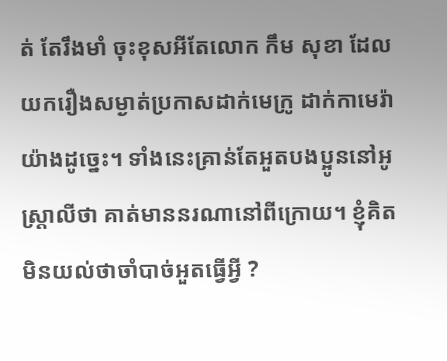ត់ តែរឹងមាំ ចុះខុសអីតែលោក កឹម សុខា ដែលយករឿងសម្ងាត់ប្រកាសដាក់មេក្រូ ដាក់កាមេរ៉ាយ៉ាងដូច្នេះ។ ទាំងនេះគ្រាន់តែអួតបងប្អូននៅអូស្ត្រាលីថា គាត់មាននរណានៅពីក្រោយ។ ខ្ញុំគិតមិនយល់ថាចាំបាច់អួតធ្វើអ្វី ?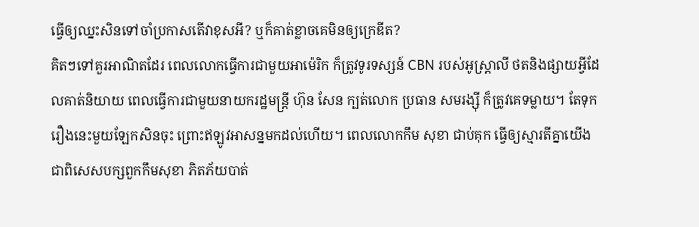ធ្វើឲ្យឈ្នះសិនទៅចាំប្រកាសតើវាខុសអី? ឬក៏គាត់ខ្លាចគេមិនឲ្យក្រេឌីត?
គិតៗទៅគួរអាណិតដែរ ពេលលោកធ្វើការជាមួយអាម៉េរិក ក៏ត្រូវទូរទស្សន៍ CBN របស់អូស្ត្រាលី ថតនិងផ្សាយអ្វីដែលគាត់និយាយ ពេលធ្វើការជាមួយនាយករដ្ឋមន្រ្តី ហ៊ុន សែន ក្បត់លោក ប្រធាន សមរង្ស៊ី ក៏ត្រូវគេទម្លាយ។ តែទុករឿងនេះមួយឡែកសិនចុះ ព្រោះឥឡូវអាសន្នមកដល់ហើយ។ ពេលលោកកឹម សុខា ជាប់គុក ធ្វើឲ្យស្មារតីគ្នាយើងជាពិសេសបក្សពួកកឹមសុខា ភិតភ័យបាត់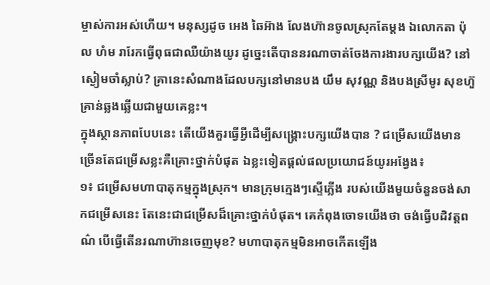ម្ចាស់ការអស់ហើយ។ មនុស្សដូច អេង ឆៃអ៊ាង លែងហ៊ានចូលស្រុកតែម្តង ឯលោកតា ប៉ុល ហំម រារែកធ្វើពុធជាឈឺយ៉ាងយូរ ដូច្នេះតើបាននរណាចាត់ចែងការងារបក្សយើង? នៅស្ងៀមចាំស្លាប់? គ្រានេះសំណាងដែលបក្សនៅមានបង យឹម សុវណ្ណ និងបងស្រីមូរ សុខហ៊ួ គ្រាន់ឆ្លងឆ្លើយជាមួយគេខ្លះ។
ក្នុងស្ថានភាពបែបនេះ តើយើងគួរធ្វើអ្វីដើម្បីសង្គ្រោះបក្សយើងបាន ? ជម្រើសយើងមានច្រើនតែជម្រើសខ្លះគឺគ្រោះថ្នាក់បំផុត ឯខ្លះទៀតផ្តល់ផលប្រយោជន៍យូរអង្វែង៖
១៖ ជម្រើសមហាបាតុកម្មក្នុងស្រុក។ មានក្រុមក្មេងៗស្ទើភ្លើង របស់យើងមួយចំនួនចង់សាកជម្រើសនេះ តែនេះជាជម្រើសដ៏គ្រោះថ្នាក់បំផុត។ គេកំពុងចោទយើងថា ចង់ធ្វើបដិវត្តពណ៌ បើធ្វើតើនរណាហ៊ានចេញមុខ? មហាបាតុកម្មមិនអាចកើតឡើង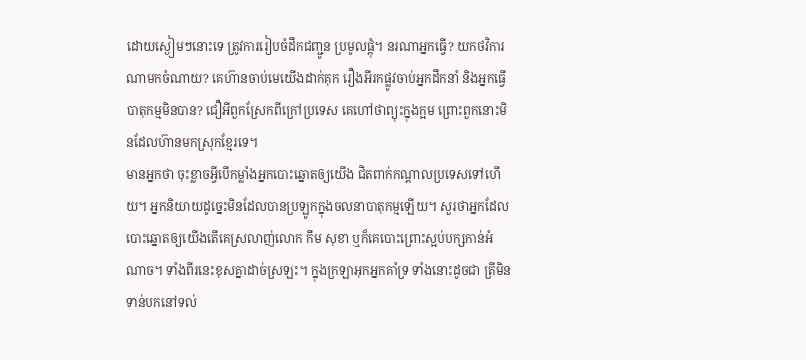ដោយស្ងៀមៗនោះទេ ត្រូវការរៀបចំដឹកជញ្ជូន ប្រមូលផ្តុំ។ នរណាអ្នកធ្វើ? យកថវិការណាមកចំណាយ? គេហ៊ានចាប់មេយើងដាក់គុក រឿងអីរកផ្លូវចាប់អ្នកដឹកនាំ និងអ្នកធ្វើបាតុកម្មមិនបាន? ជឿអីពួកស្រែកពីក្រៅប្រទេស គេហៅថាព្យុះក្នុងក្អម ព្រោះពួកនោះមិនដែលហ៊ានមកស្រុកខ្មែរទេ។
មានអ្នកថា ចុះខ្លាចអ្វីបើកម្លាំងអ្នកបោះឆ្នោតឲ្យយើង ជិតពាក់កណ្តាលប្រទេសទៅហើយ។ អ្នកនិយាយដូច្នេះមិនដែលបានប្រឡូកក្នុងចលនាបាតុកម្មឡើយ។ សួរថាអ្នកដែលបោះឆ្នោតឲ្យយើងតើគេស្រលាញ់លោក កឹម សុខា ឬក៏គេបោះព្រោះស្អប់បក្សកាន់អំណាច។ ទាំងពីរនេះខុសគ្នាដាច់ស្រឡះ។ ក្នុងក្រឡាអុកអ្នកគាំទ្រ ទាំងនោះដូចជា ត្រីមិនទាន់បកនៅទល់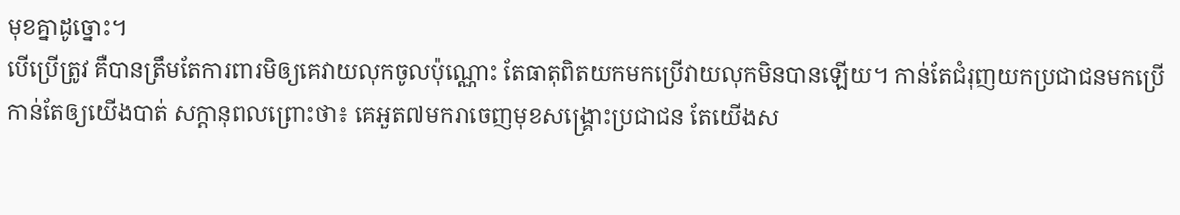មុខគ្នាដូច្នោះ។
បើប្រើត្រូវ គឺបានត្រឹមតែការពារមិឲ្យគេវាយលុកចូលប៉ុណ្ណោះ តែធាតុពិតយកមកប្រើវាយលុកមិនបានឡើយ។ កាន់តែជំរុញយកប្រជាជនមកប្រើ កាន់តែឲ្យយើងបាត់ សក្តានុពលព្រោះថា៖ គេអួត៧មករាចេញមុខសង្គ្រោះប្រជាជន តែយើងស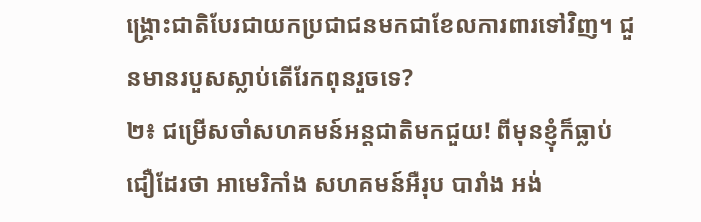ង្គ្រោះជាតិបែរជាយកប្រជាជនមកជាខែលការពារទៅវិញ។ ជួនមានរបួសស្លាប់តើរែកពុនរួចទេ?
២៖ ជម្រើសចាំសហគមន៍អន្តជាតិមកជួយ! ពីមុនខ្ញុំក៏ធ្លាប់ជឿដែរថា អាមេរិកាំង សហគមន៍អឺរុប បារាំង អង់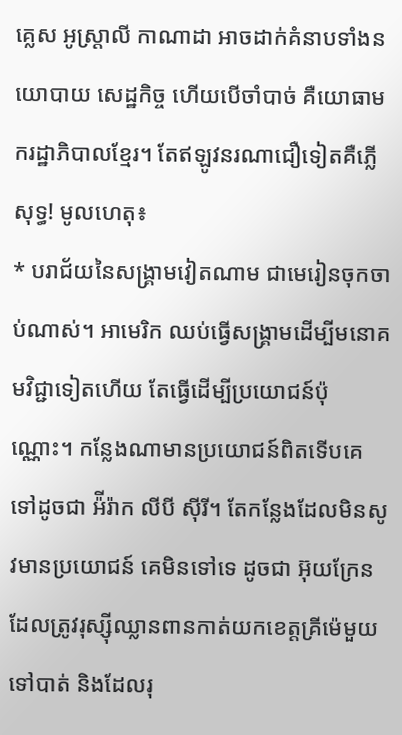គ្លេស អូស្រ្តាលី កាណាដា អាចដាក់គំនាបទាំងនយោបាយ សេដ្ឋកិច្ច ហើយបើចាំបាច់ គឺយោធាមករដ្ឋាភិបាលខ្មែរ។ តែឥឡូវនរណាជឿទៀតគឺភ្លើសុទ្ធ! មូលហេតុ៖
* បរាជ័យនៃសង្គ្រាមវៀតណាម ជាមេរៀនចុកចាប់ណាស់។ អាមេរិក ឈប់ធ្វើសង្គ្រាមដើម្បីមនោគមវិជ្ជាទៀតហើយ តែធ្វើដើម្បីប្រយោជន៍ប៉ុណ្ណោះ។ កន្លែងណាមានប្រយោជន៍ពិតទើបគេទៅដូចជា អ៉ីរ៉ាក លីបី ស៊ីរី។ តែកន្លែងដែលមិនសូវមានប្រយោជន៍ គេមិនទៅទេ ដូចជា អ៊ុយក្រែន ដែលត្រូវរុស្ស៊ីឈ្លានពានកាត់យកខេត្តគ្រីម៉េមួយទៅបាត់ និងដែលរុ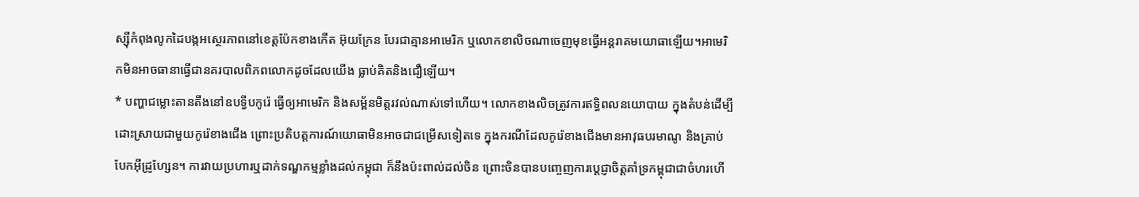ស្ស៊ីកំពុងលូកដៃបង្កអស្ថេរភាពនៅខេត្តប៉ែកខាងកើត អ៊ុយក្រែន បែរជាគ្មានអាមេរិក ឬលោកខាលិចណាចេញមុខធ្វើអន្តរាគមយោធាឡើយ។អាមេរិកមិនអាចធានាធ្វើជានគរបាលពិភពលោកដូចដែលយើង ធ្លាប់គិតនិងជឿឡើយ។
* បញ្ហាជម្លោះតានតឹងនៅឧបទ្វីបកូរ៉េ ធ្វើឲ្យអាមេរិក និងសម្ព័នមិត្តរវល់ណាស់ទៅហើយ។ លោកខាងលិចត្រូវការឥទ្ធិពលនយោបាយ ក្នុងតំបន់ដើម្បីដោះស្រាយជាមួយកូរ៉េខាងជើង ព្រោះប្រតិបត្តការណ៍យោធាមិនអាចជាជម្រើសទៀតទេ ក្នុងករណីដែលកូរ៉េខាងជើងមានអាវុធបរមាណូ និងគ្រាប់បែកអ៊ីដ្រូហ្សែន។ ការវាយប្រហារឬដាក់ទណ្ឌកម្មខ្លាំងដល់កម្ពុជា ក៏នឹងប៉ះពាល់ដល់ចិន ព្រោះចិនបានបញ្ចេញការប្តេជ្ញាចិត្តគាំទ្រកម្ពុជាជាចំហរហើ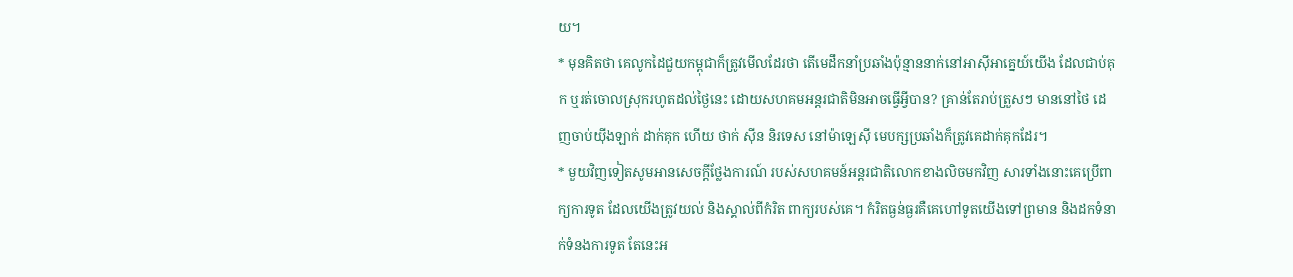យ។
* មុនគិតថា គេលូកដៃជួយកម្ពុជាក៏ត្រូវមើលដែរថា តើមេដឹកនាំប្រឆាំងប៉ុន្មាននាក់នៅអាស៊ីអាគ្នេយ៍យើង ដែលជាប់គុក ឬរត់ចោលស្រុករហូតដល់ថ្ងៃនេះ ដោយសហគមអន្តរជាតិមិនអាចធ្វើអ្វីបាន? គ្រាន់តែរាប់ត្រួសៗ មាននៅថៃ ដេញចាប់យ៉ីងឡាក់ ដាក់គុក ហើយ ថាក់ ស៊ីន និរទេស នៅម៉ាឡេស៊ី មេបក្សប្រឆាំងក៏ត្រូវគេដាក់គុកដែរ។
* មួយវិញទៀតសូមអានសេចក្តីថ្លែងការណ៍ របស់សហគមន៍អន្តរជាតិលោកខាងលិចមកវិញ សារទាំងនោះគេប្រើពាក្យការទូត ដែលយើងត្រូវយល់ និងស្គាល់ពីកំរិត ពាក្យរបស់គេ។ កំរិតធ្ងន់ធ្ងរគឺគេហៅទូតយើងទៅព្រមាន និងដកទំនាក់ទំនងការទូត តែនេះអ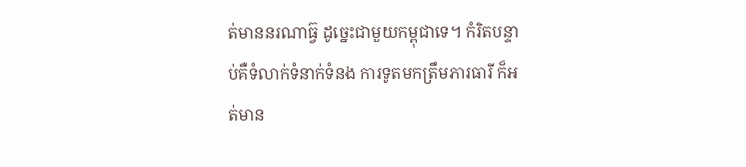ត់មាននរណាធ្វ៊ ដូច្នេះជាមួយកម្ពុជាទេ។ កំរិតបន្ទាប់គឺទំលាក់ទំនាក់ទំនង ការទូតមកត្រឹមភារធារី ក៏អត់មាន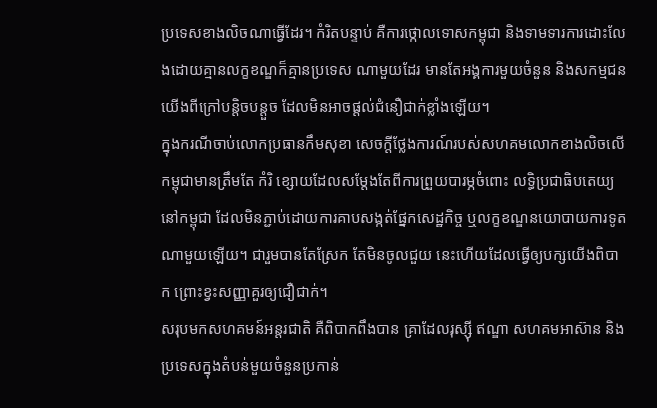ប្រទេសខាងលិចណាធ្វើដែរ។ កំរិតបន្ទាប់ គឺការថ្កោលទោសកម្ពុជា និងទាមទារការដោះលែងដោយគ្មានលក្ខខណ្ឌក៏គ្មានប្រទេស ណាមួយដែរ មានតែអង្គការមួយចំនួន និងសកម្មជនយើងពីក្រៅបន្តិចបន្តួច ដែលមិនអាចផ្តល់ជំនឿជាក់ខ្លាំងឡើយ។
ក្នុងករណីចាប់លោកប្រធានកឹមសុខា សេចក្តីថ្លែងការណ៍របស់សហគមលោកខាងលិចលើកម្ពុជាមានត្រឹមតែ កំរិ ខ្សោយដែលសម្តែងតែពីការព្រួយបារម្ភចំពោះ លទ្ធិប្រជាធិបតេយ្យ នៅកម្ពុជា ដែលមិនភ្ជាប់ដោយការគាបសង្កត់ផ្នែកសេដ្ឋកិច្ច ឬលក្ខខណ្ឌនយោបាយការទូតណាមួយឡើយ។ ជារួមបានតែស្រែក តែមិនចូលជួយ នេះហើយដែលធ្វើឲ្យបក្សយើងពិបាក ព្រោះខ្វះសញ្ញាគួរឲ្យជឿជាក់។
សរុបមកសហគមន៍អន្តរជាតិ គឺពិបាកពឹងបាន គ្រាដែលរុស្ស៊ី ឥណ្ឌា សហគមអាស៊ាន និងប្រទេសក្នុងតំបន់មួយចំនួនប្រកាន់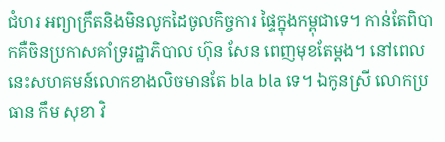ជំហរ អព្យាក្រឹតនិងមិនលូកដៃចូលកិច្ចការ ផ្ទៃក្នុងកម្ពុជាទេ។ កាន់តែពិបាកគឺចិនប្រកាសគាំទ្ររដ្ឋាភិបាល ហ៊ុន សែន ពេញមុខតែម្តង។ នៅពេលនេះសហគមន៍លោកខាងលិចមានតែ bla bla ទេ។ ឯកូនស្រី លោកប្រធាន កឹម សុខា វិ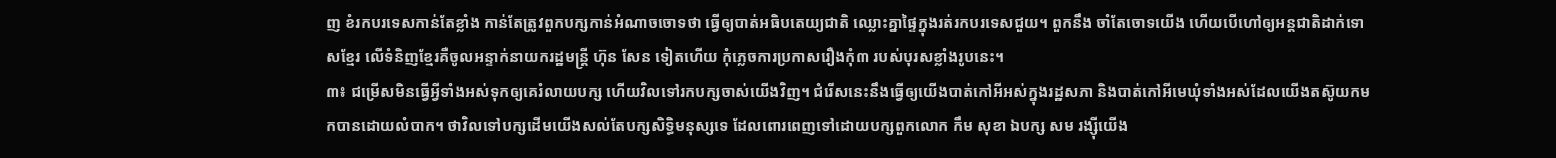ញ ខំរកបរទេសកាន់តែខ្លាំង កាន់តែត្រូវពួកបក្សកាន់អំណាចចោទថា ធ្វើឲ្យបាត់អធិបតេយ្យជាតិ ឈ្លោះគ្នាផ្ទៃក្នុងរត់រកបរទេសជួយ។ ពួកនឹង ចាំតែចោទយើង ហើយបើហៅឲ្យអន្តជាតិដាក់ទោសខ្មែរ លើទំនិញខ្មែរគឺចូលអន្ទាក់នាយករដ្ឋមន្រ្តី ហ៊ុន សែន ទៀតហើយ កុំភ្លេចការប្រកាសរឿងកុំ៣ របស់បុរសខ្លាំងរូបនេះ។
៣៖ ជម្រើសមិនធ្វើអ្វីទាំងអស់ទុកឲ្យគេរំលាយបក្ស ហើយវិលទៅរកបក្សចាស់យើងវិញ។ ជំរើសនេះនឹងធ្វើឲ្យយើងបាត់កៅអីអស់ក្នុងរដ្ឋសភា និងបាត់កៅអីមេឃុំទាំងអស់ដែលយើងតស៊ូយកមកបានដោយលំបាក។ ថាវិលទៅបក្សដើមយើងសល់តែបក្សសិទ្ធិមនុស្សទេ ដែលពោរពេញទៅដោយបក្សពួកលោក កឹម សុខា ឯបក្ស សម រង្ស៊ីយើង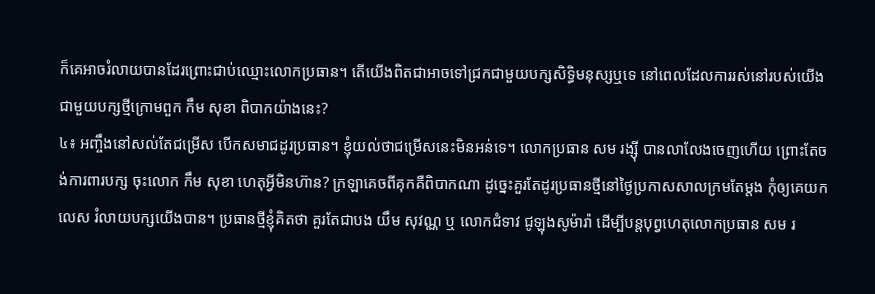ក៏គេអាចរំលាយបានដែរព្រោះជាប់ឈ្មោះលោកប្រធាន។ តើយើងពិតជាអាចទៅជ្រកជាមួយបក្សសិទ្ធិមនុស្សឬទេ នៅពេលដែលការរស់នៅរបស់យើង ជាមួយបក្សថ្មីក្រោមពួក កឹម សុខា ពិបាកយ៉ាងនេះ?
៤៖ អញ្ចឹងនៅសល់តែជម្រើស បើកសមាជដូរប្រធាន។ ខ្ញុំយល់ថាជម្រើសនេះមិនអន់ទេ។ លោកប្រធាន សម រង្ស៊ី បានលាលែងចេញហើយ ព្រោះតែចង់ការពារបក្ស ចុះលោក កឹម សុខា ហេតុអ្វីមិនហ៊ាន? ក្រឡាគេចពីគុកគឺពិបាកណា ដូច្នេះគួរតែដូរប្រធានថ្មីនៅថ្ងៃប្រកាសសាលក្រមតែម្តង កុំឲ្យគេយកលេស រំលាយបក្សយើងបាន។ ប្រធានថ្មីខ្ញុំគិតថា គួរតែជាបង យឹម សុវណ្ណ ឬ លោកជំទាវ ជូឡុងសូម៉ារ៉ា ដើម្បីបន្តបុព្វហេតុលោកប្រធាន សម រ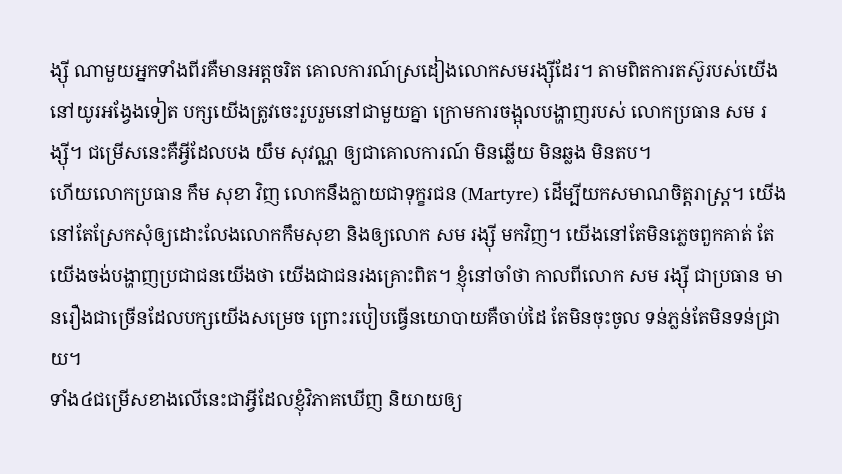ង្ស៊ី ណាមួយអ្នកទាំងពីរគឺមានអត្តចរិត គោលការណ៍ស្រដៀងលោកសមរង្ស៊ីដែរ។ តាមពិតការតស៊ូរបស់យើងនៅយូរអង្វែងទៀត បក្សយើងត្រូវចេះរួបរួមនៅជាមួយគ្នា ក្រោមការចង្អុលបង្ហាញរបស់ លោកប្រធាន សម រង្ស៊ី។ ជម្រើសនេះគឺអ្វីដែលបង យឹម សុវណ្ណ ឲ្យជាគោលការណ៍ មិនឆ្លើយ មិនឆ្លង មិនតប។
ហើយលោកប្រធាន កឹម សុខា វិញ លោកនឹងក្លាយជាទុក្ខរជន (Martyre) ដើម្បីយកសមាណចិត្តរាស្ត្រ។ យើងនៅតែស្រែកសុំឲ្យដោះលែងលោកកឹមសុខា និងឲ្យលោក សម រង្ស៊ី មកវិញ។ យើងនៅតែមិនភ្លេចពួកគាត់ តែយើងចង់បង្ហាញប្រជាជនយើងថា យើងជាជនរងគ្រោះពិត។ ខ្ញុំនៅចាំថា កាលពីលោក សម រង្ស៊ី ជាប្រធាន មានរឿងជាច្រើនដែលបក្សយើងសម្រេច ព្រោះរបៀបធ្វើនយោបាយគឺចាប់ដៃ តែមិនចុះចូល ទន់ភ្លន់តែមិនទន់ជ្រាយ។
ទាំង៤ជម្រើសខាងលើនេះជាអ្វីដែលខ្ញុំវិភាគឃើញ និយាយឲ្យ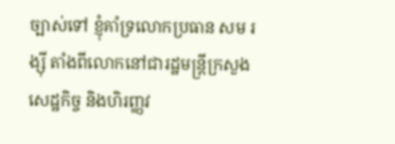ច្បាស់ទៅ ខ្ញុំគាំទ្រលោកប្រធាន សម រង្ស៊ី តាំងពីលោកនៅជារដ្ឋមន្ត្រីក្រសួងសេដ្ឋកិច្ច និងហិរញ្ញវ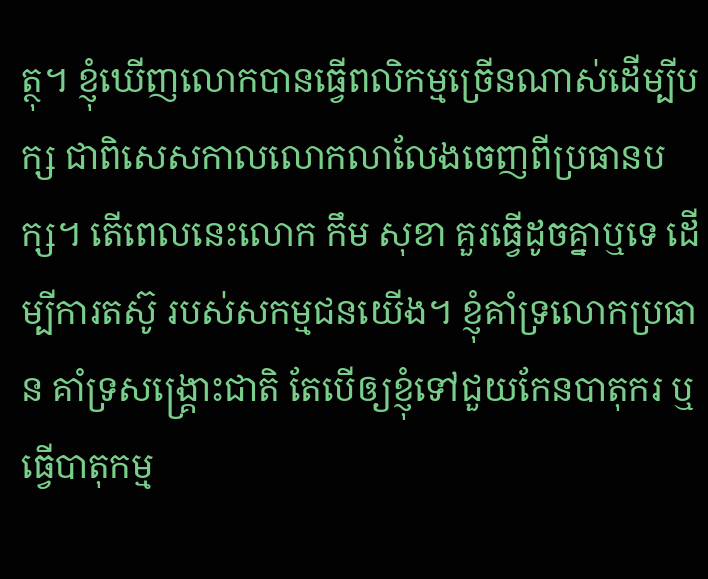ត្ថុ។ ខ្ញុំឃើញលោកបានធ្វើពលិកម្មច្រើនណាស់ដើម្បីបក្ស ជាពិសេសកាលលោកលាលែងចេញពីប្រធានបក្ស។ តើពេលនេះលោក កឹម សុខា គួរធ្វើដូចគ្នាឬទេ ដើម្បីការតស៊ូ របស់សកម្មជនយើង។ ខ្ញុំគាំទ្រលោកប្រធាន គាំទ្រសង្រ្គោះជាតិ តែបើឲ្យខ្ញុំទៅជួយកែនបាតុករ ឬធ្វើបាតុកម្ម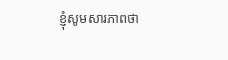ខ្ញុំសូមសារភាពថា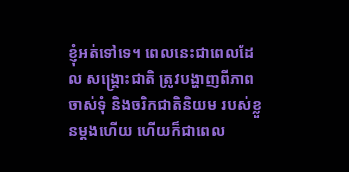ខ្ញុំអត់ទៅទេ។ ពេលនេះជាពេលដែល សង្គ្រោះជាតិ ត្រូវបង្ហាញពីភាពចាស់ទុំ និងចរិកជាតិនិយម របស់ខ្លួនម្តងហើយ ហើយក៏ជាពេល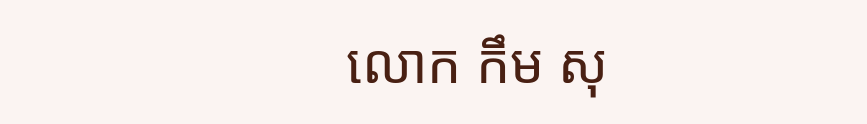លោក កឹម សុ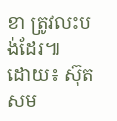ខា ត្រូវលះបង់ដែរ៕
ដោយ៖ ស៊ុតសម